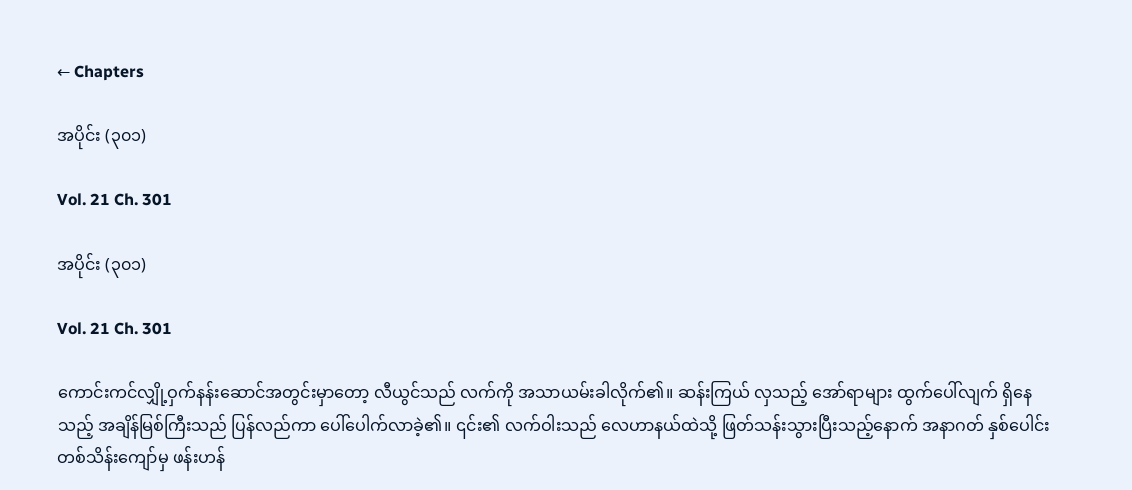← Chapters

အပိုင်း (၃၀၁)

Vol. 21 Ch. 301

အပိုင်း (၃၀၁)

Vol. 21 Ch. 301

ကောင်းကင်လျှို့ဝှက်နန်းဆောင်အတွင်းမှာတော့ လီယွင်သည် လက်ကို အသာယမ်းခါလိုက်၏။ ဆန်းကြယ် လှသည့် အော်ရာများ ထွက်ပေါ်လျက် ရှိနေသည့် အချိန်မြစ်ကြီးသည် ပြန်လည်ကာ ပေါ်ပေါက်လာခဲ့၏။ ၎င်း၏ လက်ဝါးသည် လေဟာနယ်ထဲသို့ ဖြတ်သန်းသွားပြီးသည့်နောက် အနာဂတ် နှစ်ပေါင်း တစ်သိန်းကျော်မှ ဖန်းဟန်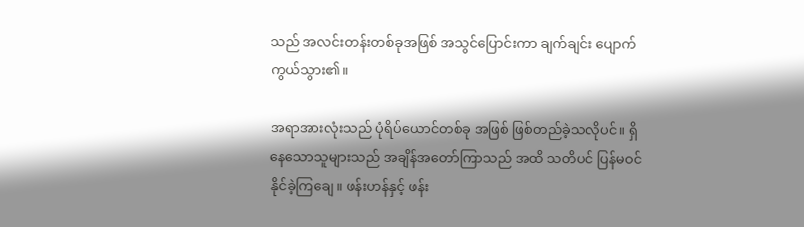သည် အလင်းတန်းတစ်ခုအဖြစ် အသွင်ပြောင်းကာ ချက်ချင်း ပျောက်ကွယ်သွား၏။

အရာအားလုံးသည် ပုံရိပ်ယောင်တစ်ခု အဖြစ် ဖြစ်တည်ခဲ့သလိုပင်။ ရှိနေသောသူများသည် အချိန်အတော်ကြာသည် အထိ သတိပင် ပြန်မဝင်နိုင်ခဲ့ကြချေ။ ဖန်းဟန်နှင့် ဖန်း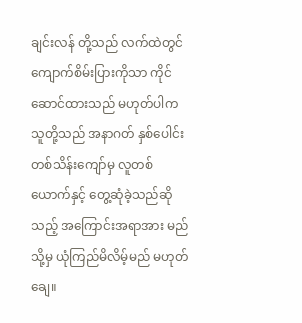ချင်းလန် တို့သည် လက်ထဲတွင် ကျောက်စိမ်းပြားကိုသာ ကိုင်ဆောင်ထားသည် မဟုတ်ပါက သူတို့သည် အနာဂတ် နှစ်ပေါင်းတစ်သိန်းကျော်မှ လူတစ်ယောက်နှင့် တွေ့ဆုံခဲ့သည်ဆိုသည့် အကြောင်းအရာအား မည်သို့မှ ယုံကြည်မိလိမ့်မည် မဟုတ်ချေ။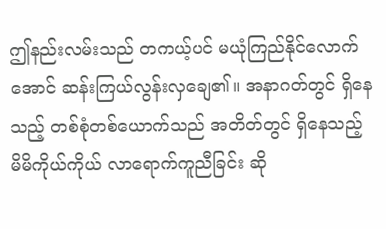ဤနည်းလမ်းသည် တကယ့်ပင် မယုံကြည်နိုင်လောက်အောင် ဆန်းကြယ်လွန်းလှချေ၏။ အနာဂတ်တွင် ရှိနေသည့် တစ်စုံတစ်ယောက်သည် အတိတ်တွင် ရှိနေသည့် မိမိကိုယ်ကိုယ် လာရောက်ကူညီခြင်း ဆို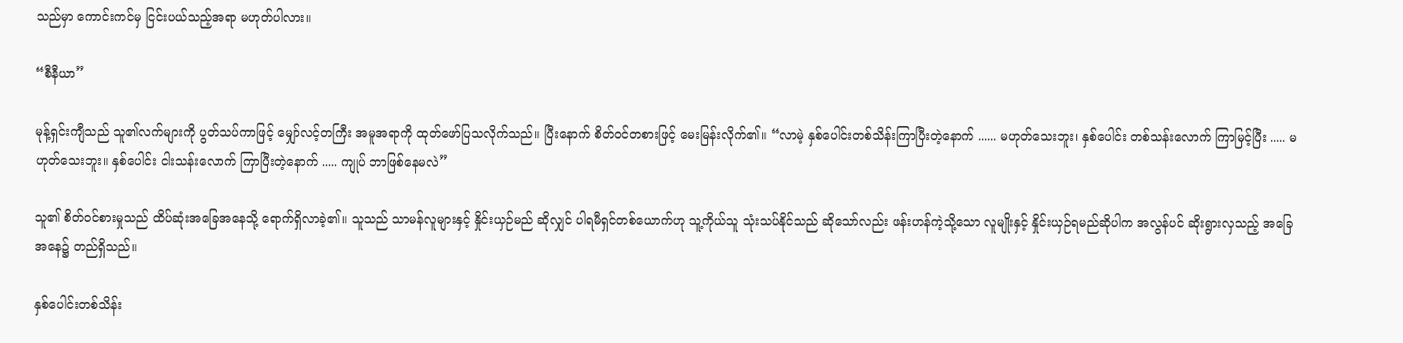သည်မှာ ကောင်းကင်မှ ငြင်းပယ်သည့်အရာ မဟုတ်ပါလား။

“စီနီယာ”

မုန့်ရှင်းကျီသည် သူ၏လက်များကို ပွတ်သပ်ကာဖြင့် မျှော်လင့်တကြီး အမူအရာကို ထုတ်ဖော်ပြသလိုက်သည်။ ပြီးနောက် စိတ်ဝင်တစားဖြင့် မေးမြန်းလိုက်၏။ “လာမဲ့ နှစ်ပေါင်းတစ်သိန်းကြာပြီးတဲ့နောက် ...... မဟုတ်သေးဘူး၊ နှစ်ပေါင်း တစ်သန်းလောက် ကြာမြင့်ပြီး ..... မဟုတ်သေးဘူး။ နှစ်ပေါင်း ငါးသန်းလောက် ကြာပြီးတဲ့နောက် ..... ကျုပ် ဘာဖြစ်နေမလဲ”

သူ၏ စိတ်ဝင်စားမှုသည် ထိပ်ဆုံးအခြေအနေသို့ ရောက်ရှိလာခဲ့၏။ သူသည် သာမန်လူများနှင့် နှိုင်းယှဉ်မည် ဆိုလျှင် ပါရမီရှင်တစ်ယောက်ဟု သူ့ကိုယ်သူ သုံးသပ်နိုင်သည် ဆိုသော်လည်း ဖန်းဟန်ကဲ့သို့သော လူမျိုးနှင့် နှိုင်းယှဉ်ရမည်ဆိုပါက အလွန်ပင် ဆိုးရွားလှသည့် အခြေအနေ၌ တည်ရှိသည်။

နှစ်ပေါင်းတစ်သိန်း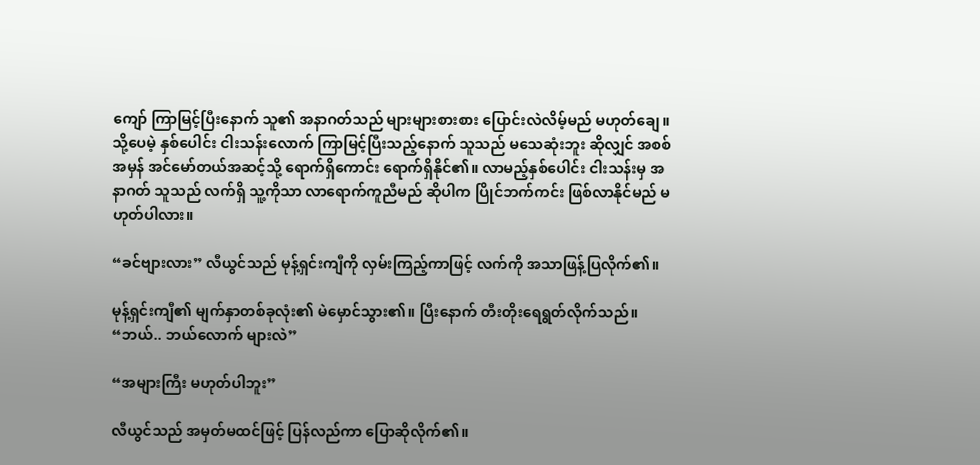ကျော် ကြာမြင့်ပြီးနောက် သူ၏ အနာဂတ်သည် များများစားစား ပြောင်းလဲလိမ့်မည် မဟုတ်ချေ။ သို့ပေမဲ့ နှစ်ပေါင်း ငါးသန်းလောက် ကြာမြင့်ပြီးသည့်နောက် သူသည် မသေဆုံးဘူး ဆိုလျှင် အစစ်အမှန် အင်မော်တယ်အဆင့်သို့ ရောက်ရှိကောင်း ရောက်ရှိနိုင်၏။ လာမည့်နှစ်ပေါင်း ငါးသန်းမှ အနာဂတ် သူသည် လက်ရှိ သူ့ကိုသာ လာရောက်ကူညီမည် ဆိုပါက ပြိုင်ဘက်ကင်း ဖြစ်လာနိုင်မည် မဟုတ်ပါလား။

“ခင်ဗျားလား” လီယွင်သည် မုန့်ရှင်းကျီကို လှမ်းကြည့်ကာဖြင့် လက်ကို အသာဖြန့်ပြလိုက်၏။

မုန့်ရှင်းကျီ၏ မျက်နှာတစ်ခုလုံး၏ မဲမှောင်သွား၏။ ပြီးနောက် တီးတိုးရေရွတ်လိုက်သည်။ “ဘယ်.. ဘယ်လောက် များလဲ”

“အများကြီး မဟုတ်ပါဘူး”

လီယွင်သည် အမှတ်မထင်ဖြင့် ပြန်လည်ကာ ပြောဆိုလိုက်၏။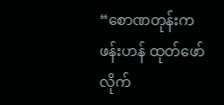“စောဏတုန်းက ဖန်းဟန် ထုတ်ဖော်လိုက်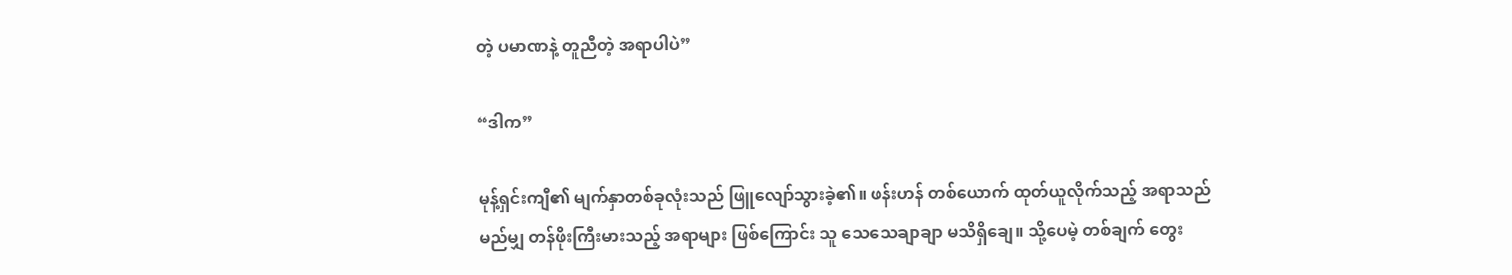တဲ့ ပမာဏနဲ့ တူညီတဲ့ အရာပါပဲ”

“ဒါက”

မုန့်ရှင်းကျီ၏ မျက်နှာတစ်ခုလုံးသည် ဖြူလျော်သွားခဲ့၏။ ဖန်းဟန် တစ်ယောက် ထုတ်ယူလိုက်သည့် အရာသည် မည်မျှ တန်ဖိုးကြီးမားသည့် အရာများ ဖြစ်ကြောင်း သူ သေသေချာချာ မသိရှိချေ။ သို့ပေမဲ့ တစ်ချက် တွေး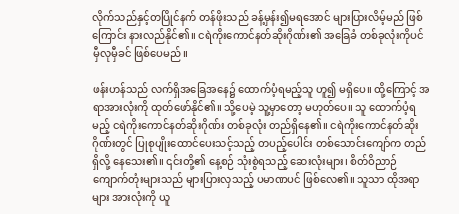လိုက်သည်နှင့်တပြိုင်နက် တန်ဖိုးသည် ခန့်မှန်း၍မရအောင် များပြားလိမ့်မည် ဖြစ်ကြောင်း နားလည်နိုင်၏။ ငရဲကိုးကောင်နတ်ဆိုးဂိုဏ်း၏ အခြေခံ တစ်ခုလုံးကိုပင် မှီလုမှီခင် ဖြစ်ပေမည်။

ဖန်းဟန်သည် လက်ရှိအခြေအနေ၌ ထောက်ပံ့ရမည့်သူ ဟူ၍ မရှိပေ။ ထို့ကြောင့် အရာအားလုံးကို ထုတ်ဖော်နိုင်၏။ သို့ပေမဲ့ သူ့မှာတော့ မဟုတ်ပေ။ သူ ထောက်ပံ့ရမည့် ငရဲကိုးကောင်နတ်ဆိုးဂိုဏ်း တစ်ခုလုံး တည်ရှိနေ၏။ ငရဲကိုးကောင်နတ်ဆိုးဂိုဏ်းတွင် ပြုစုပျိုးထောင်ပေးသင့်သည့် တပည့်ပေါင်း တစ်သောင်းကျော်က တည်ရှိလို့ နေသေး၏။ ၎င်းတို့၏ နေ့စဉ် သုံးစွဲရသည့် ဆေးလုံးများ၊ စိတ်ဝိညာဉ်ကျောက်တုံးများသည် များပြားလှသည့် ပမာဏပင် ဖြစ်လေ၏။ သူသာ ထိုအရာများ အားလုံးကို ယူ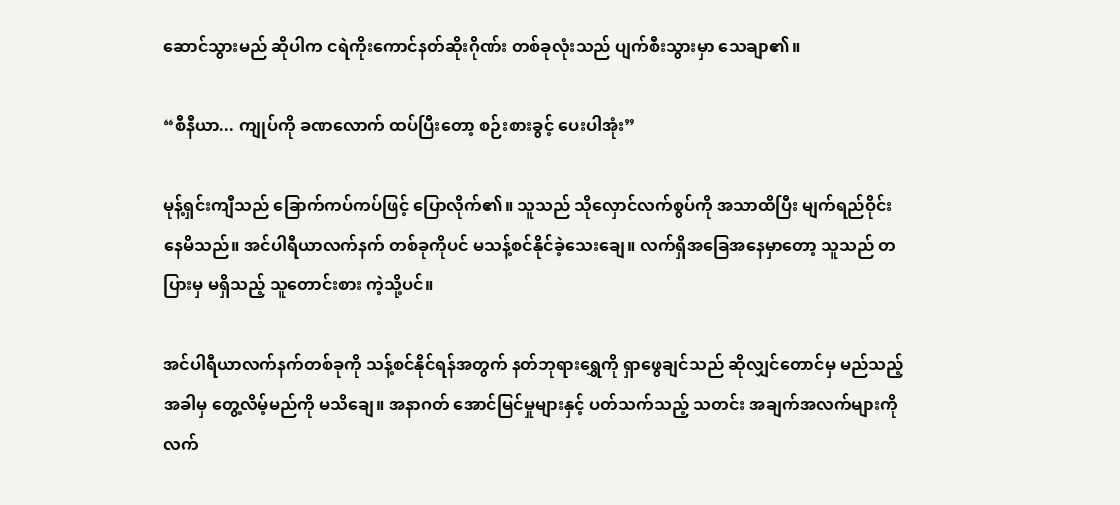ဆောင်သွားမည် ဆိုပါက ငရဲကိုးကောင်နတ်ဆိုးဂိုဏ်း တစ်ခုလုံးသည် ပျက်စီးသွားမှာ သေချာ၏။

“စီနီယာ... ကျုပ်ကို ခဏလောက် ထပ်ပြီးတော့ စဉ်းစားခွင့် ပေးပါအုံး”

မုန့်ရှင်းကျီသည် ခြောက်ကပ်ကပ်ဖြင့် ပြောလိုက်၏။ သူသည် သိုလှောင်လက်စွပ်ကို အသာထိပြီး မျက်ရည်ဝိုင်းနေမိသည်။ အင်ပါရီယာလက်နက် တစ်ခုကိုပင် မသန့်စင်နိုင်ခဲ့သေးချေ။ လက်ရှိအခြေအနေမှာတော့ သူသည် တပြားမှ မရှိသည့် သူတောင်းစား ကဲ့သို့ပင်။

အင်ပါရီယာလက်နက်တစ်ခုကို သန့်စင်နိုင်ရန်အတွက် နတ်ဘုရားရွှေကို ရှာဖွေချင်သည် ဆိုလျှင်တောင်မှ မည်သည့်အခါမှ တွေ့လိမ့်မည်ကို မသိချေ။ အနာဂတ် အောင်မြင်မှုများနှင့် ပတ်သက်သည့် သတင်း အချက်အလက်များကို လက်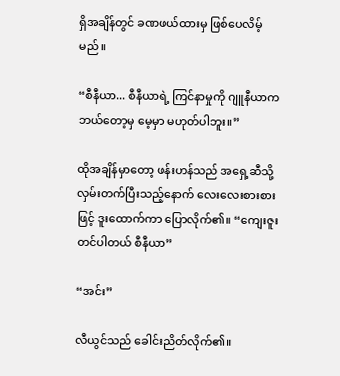ရှိအချိန်တွင် ခဏဖယ်ထားမှ ဖြစ်ပေလိမ့်မည်။

“စီနီယာ... စီနီယာရဲ့ ကြင်နာမှုကို ဂျူနီယာက ဘယ်တော့မှ မေ့မှာ မဟုတ်ပါဘူး။”

ထိုအချိန်မှာတော့ ဖန်းဟန်သည် အရှေ့ဆီသို့ လှမ်းတက်ပြီးသည့်နောက် လေးလေးစားစားဖြင့် ဒူးထောက်ကာ ပြောလိုက်၏။ “ကျေးဇူးတင်ပါတယ် စီနီယာ”

“အင်း”

လီယွင်သည် ခေါင်းညိတ်လိုက်၏။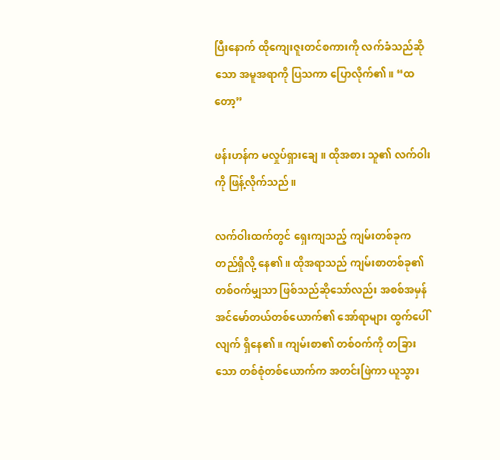ပြီးနောက် ထိုကျေးဇူးတင်စကားကို လက်ခံသည်ဆိုသော အမူအရာကို ပြသကာ ပြောလိုက်၏။ “ထတော့”

ဖန်းဟန်က မလှုပ်ရှားချေ။ ထိုအစား သူ၏ လက်ဝါးကို ဖြန့်လိုက်သည်။

လက်ဝါးထက်တွင် ရှေးကျသည့် ကျမ်းတစ်ခုက တည်ရှိလို့ နေ၏။ ထိုအရာသည် ကျမ်းစာတစ်ခု၏ တစ်ဝက်မျှသာ ဖြစ်သည်ဆိုသော်လည်း အစစ်အမှန် အင်မော်တယ်တစ်ယောက်၏ အော်ရာများ ထွက်ပေါ်လျက် ရှိနေ၏။ ကျမ်းစာ၏ တစ်ဝက်ကို တခြားသော တစ်စုံတစ်ယောက်က အတင်းဖြဲကာ ယူသွား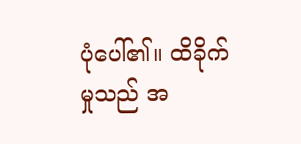ပုံပေါ်၏။ ထိခိုက်မှုသည် အ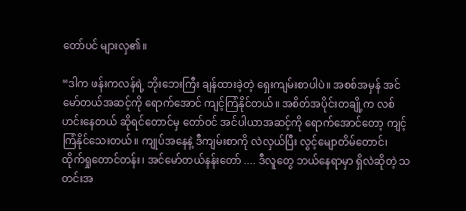တော်ပင် များလှ၏။

“ဒါက ဖန်းကလန်ရဲ့ ဘိုးဘေးကြီး ချန်ထားခဲ့တဲ့ ရှေးကျမ်းစာပါပဲ။ အစစ်အမှန် အင်မော်တယ်အဆင့်ကို ရောက်အောင် ကျင့်ကြံနိုင်တယ်။ အစိတ်အပိုင်းတချို့က လစ်ဟင်းနေတယ် ဆိုရင်တောင်မှ တော်ဝင် အင်ပါယာအဆင့်ကို ရောက်အောင်တော့ ကျင့်ကြံနိုင်သေးတယ်။ ကျုပ်အနေနဲ့ ဒီကျမ်းစာကို လဲလှယ်ပြီး လွင့်မျောတိမ်တောင်၊ ထိုက်ရှုတောင်တန်း၊ အင်မော်တယ်နန်းတော် .... ဒီလူတွေ ဘယ်နေရာမှာ ရှိလဲဆိုတဲ့ သတင်းအ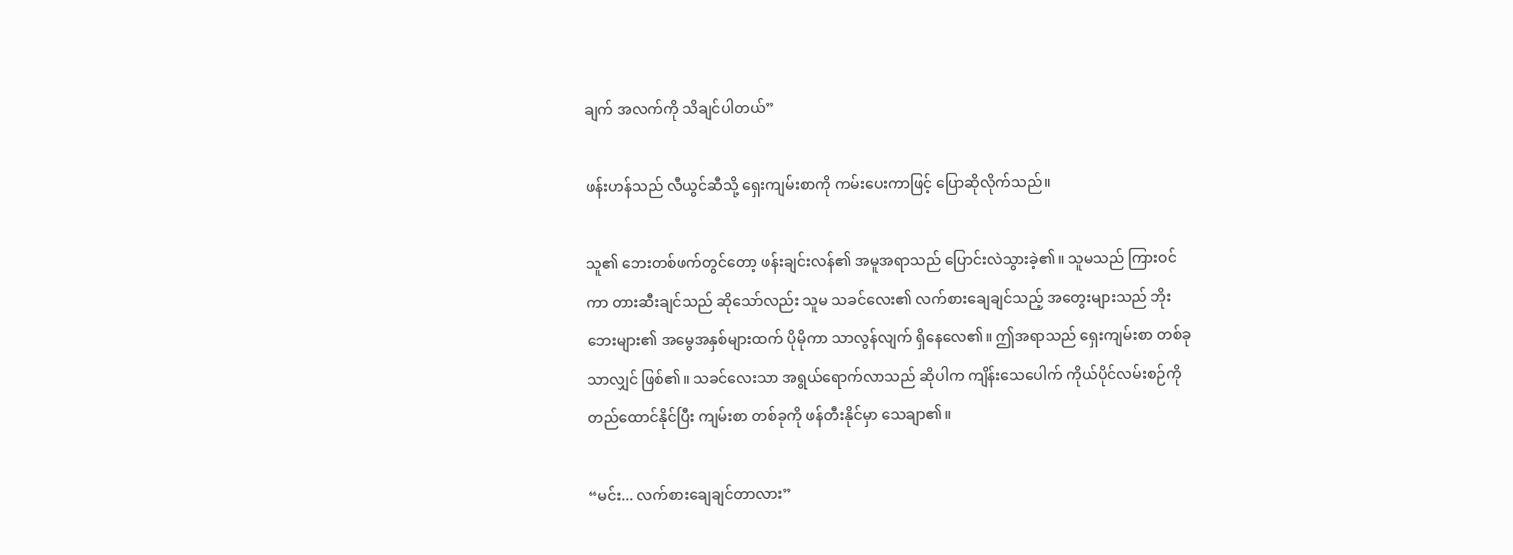ချက် အလက်ကို သိချင်ပါတယ်”

ဖန်းဟန်သည် လီယွင်ဆီသို့ ရှေးကျမ်းစာကို ကမ်းပေးကာဖြင့် ပြောဆိုလိုက်သည်။

သူ၏ ဘေးတစ်ဖက်တွင်တော့ ဖန်းချင်းလန်၏ အမူအရာသည် ပြောင်းလဲသွားခဲ့၏။ သူမသည် ကြားဝင်ကာ တားဆီးချင်သည် ဆိုသော်လည်း သူမ သခင်လေး၏ လက်စားချေချင်သည့် အတွေးများသည် ဘိုးဘေးများ၏ အမွေအနှစ်များထက် ပိုမိုကာ သာလွန်လျက် ရှိနေလေ၏။ ဤအရာသည် ရှေးကျမ်းစာ တစ်ခုသာလျှင် ဖြစ်၏။ သခင်လေးသာ အရွယ်ရောက်လာသည် ဆိုပါက ကျိန်းသေပေါက် ကိုယ်ပိုင်လမ်းစဉ်ကို တည်ထောင်နိုင်ပြီး ကျမ်းစာ တစ်ခုကို ဖန်တီးနိုင်မှာ သေချာ၏။

“မင်း... လက်စားချေချင်တာလား”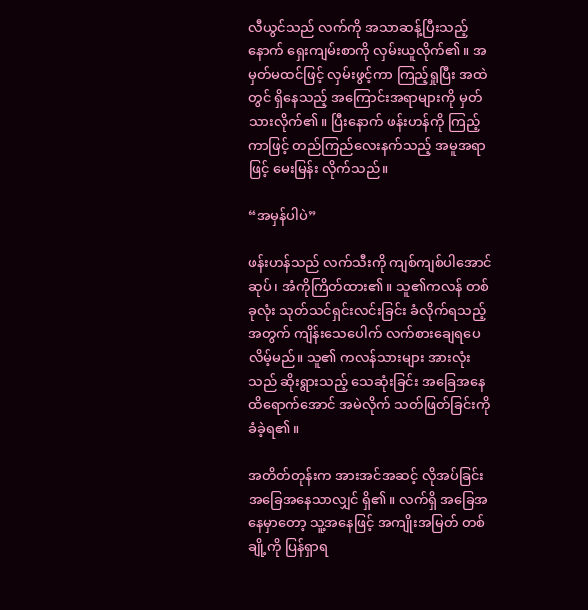လီယွင်သည် လက်ကို အသာဆန့်ပြီးသည့်နောက် ရှေးကျမ်းစာကို လှမ်းယူလိုက်၏။ အမှတ်မထင်ဖြင့် လှမ်းဖွင့်ကာ ကြည့်ရှုပြီး အထဲတွင် ရှိနေသည့် အကြောင်းအရာများကို မှတ်သားလိုက်၏။ ပြီးနောက် ဖန်းဟန်ကို ကြည့်ကာဖြင့် တည်ကြည်လေးနက်သည့် အမူအရာဖြင့် မေးမြန်း လိုက်သည်။

“အမှန်ပါပဲ”

ဖန်းဟန်သည် လက်သီးကို ကျစ်ကျစ်ပါအောင်ဆုပ်၊ အံကိုကြိတ်ထား၏။ သူ၏ကလန် တစ်ခုလုံး သုတ်သင်ရှင်းလင်းခြင်း ခံလိုက်ရသည့်အတွက် ကျိန်းသေပေါက် လက်စားချေရပေလိမ့်မည်။ သူ၏ ကလန်သားများ အားလုံးသည် ဆိုးရွားသည့် သေဆုံးခြင်း အခြေအနေထိရောက်အောင် အမဲလိုက် သတ်ဖြတ်ခြင်းကို ခံခဲ့ရ၏။

အတိတ်တုန်းက အားအင်အဆင့် လိုအပ်ခြင်း အခြေအနေသာလျှင် ရှိ၏။ လက်ရှိ အခြေအနေမှာတော့ သူ့အနေဖြင့် အကျိုးအမြတ် တစ်ချို့ကို ပြန်ရှာရ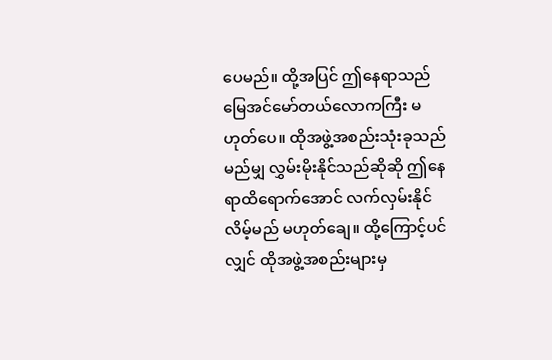ပေမည်။ ထို့အပြင် ဤနေရာသည် မြေအင်မော်တယ်လောကကြီး မဟုတ်ပေ။ ထိုအဖွဲ့အစည်းသုံးခုသည် မည်မျှ လွှမ်းမိုးနိုင်သည်ဆိုဆို ဤနေရာထိရောက်အောင် လက်လှမ်းနိုင်လိမ့်မည် မဟုတ်ချေ။ ထို့ကြောင့်ပင်လျှင် ထိုအဖွဲ့အစည်းများမှ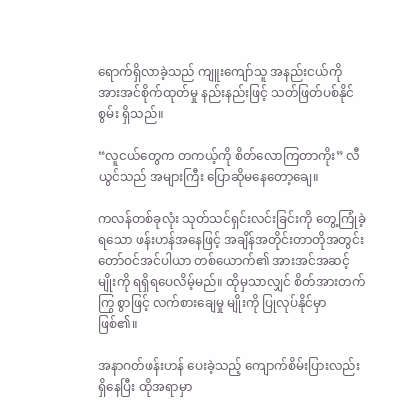ရောက်ရှိလာခဲ့သည် ကျူးကျော်သူ အနည်းငယ်ကို အားအင်စိုက်ထုတ်မှု နည်းနည်းဖြင့် သတ်ဖြတ်ပစ်နိုင်စွမ်း ရှိသည်။

“လူငယ်တွေက တကယ့်ကို စိတ်လောကြတာကိုး” လီယွင်သည် အများကြီး ပြောဆိုမနေတော့ချေ။

ကလန်တစ်ခုလုံး သုတ်သင်ရှင်းလင်းခြင်းကို တွေ့ကြုံခဲ့ရသော ဖန်းဟန်အနေဖြင့် အချိန်အတိုင်းတာတိုအတွင်း တော်ဝင်အင်ပါယာ တစ်ယောက်၏ အားအင်အဆင့်မျိုးကို ရရှိရပေလိမ့်မည်။ ထိုမှသာလျှင် စိတ်အားတက်ကြွ စွာဖြင့် လက်စားချေမှု မျိုးကို ပြုလုပ်နိုင်မှာဖြစ်၏။

အနာဂတ်ဖန်းဟန် ပေးခဲ့သည့် ကျောက်စိမ်းပြားလည်း ရှိနေပြီး ထိုအရာမှာ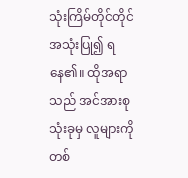သုံးကြိမ်တိုင်တိုင် အသုံးပြု၍ ရနေ၏။ ထိုအရာသည် အင်အားစုသုံးခုမှ လူများကို တစ်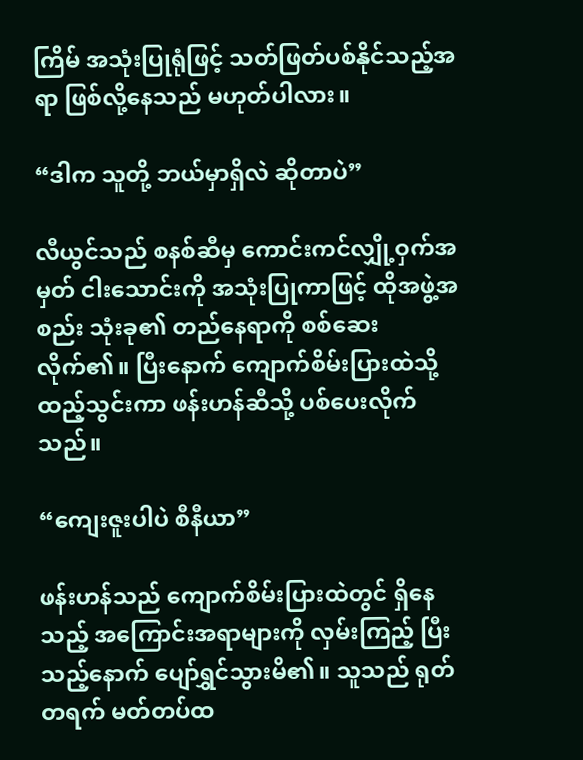ကြိမ် အသုံးပြုရုံဖြင့် သတ်ဖြတ်ပစ်နိုင်သည့်အရာ ဖြစ်လို့နေသည် မဟုတ်ပါလား။

“ဒါက သူတို့ ဘယ်မှာရှိလဲ ဆိုတာပဲ”

လီယွင်သည် စနစ်ဆီမှ ကောင်းကင်လျှို့ဝှက်အမှတ် ငါးသောင်းကို အသုံးပြုကာဖြင့် ထိုအဖွဲ့အစည်း သုံးခု၏ တည်နေရာကို စစ်ဆေးလိုက်၏။ ပြီးနောက် ကျောက်စိမ်းပြားထဲသို့ ထည့်သွင်းကာ ဖန်းဟန်ဆီသို့ ပစ်ပေးလိုက်သည်။

“ကျေးဇူးပါပဲ စီနီယာ”

ဖန်းဟန်သည် ကျောက်စိမ်းပြားထဲတွင် ရှိနေသည့် အကြောင်းအရာများကို လှမ်းကြည့် ပြီးသည့်နောက် ပျော်ရွှင်သွားမိ၏။ သူသည် ရုတ်တရက် မတ်တပ်ထ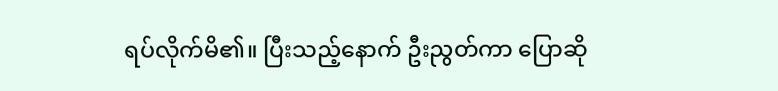ရပ်လိုက်မိ၏။ ပြီးသည့်နောက် ဦးညွတ်ကာ ပြောဆို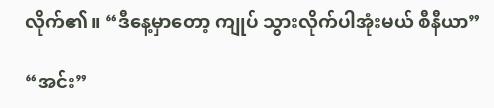လိုက်၏။ “ဒီနေ့မှာတော့ ကျုပ် သွားလိုက်ပါအုံးမယ် စီနီယာ”

“အင်း”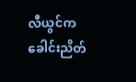လီယွင်က ခေါင်းညိတ်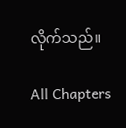လိုက်သည်။

All Chapters